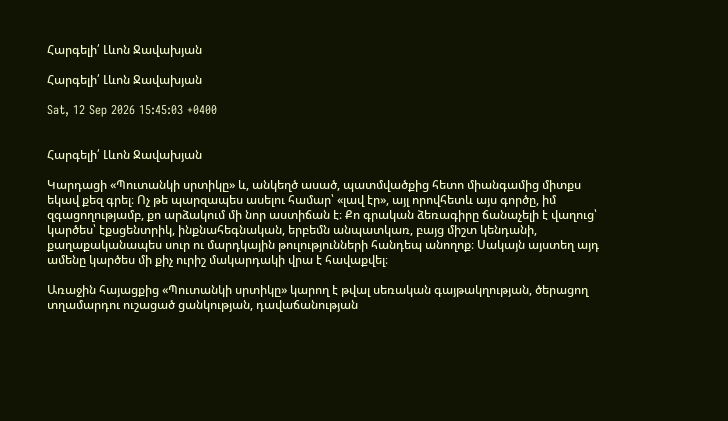Հարգելի՛ Լևոն Ջավախյան

Հարգելի՛ Լևոն Ջավախյան

Sat, 12 Sep 2026 15:45:03 +0400


Հարգելի՛ Լևոն Ջավախյան

Կարդացի «Պուտանկի սրտիկը» և, անկեղծ ասած, պատմվածքից հետո միանգամից միտքս եկավ քեզ գրել։ Ոչ թե պարզապես ասելու համար՝ «լավ էր», այլ որովհետև այս գործը, իմ զգացողությամբ, քո արձակում մի նոր աստիճան է։ Քո գրական ձեռագիրը ճանաչելի է վաղուց՝ կարծես՝ էքսցենտրիկ, ինքնահեգնական, երբեմն անպատկառ, բայց միշտ կենդանի, քաղաքականապես սուր ու մարդկային թուլությունների հանդեպ անողոք։ Սակայն այստեղ այդ ամենը կարծես մի քիչ ուրիշ մակարդակի վրա է հավաքվել։

Առաջին հայացքից «Պուտանկի սրտիկը» կարող է թվալ սեռական գայթակղության, ծերացող տղամարդու ուշացած ցանկության, դավաճանության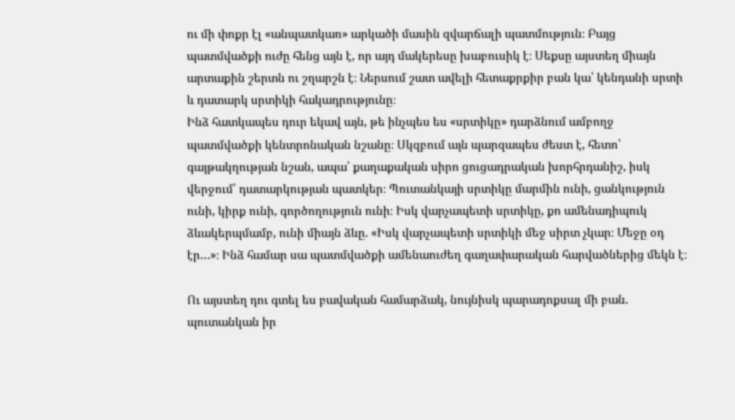ու մի փոքր էլ «անպատկառ» արկածի մասին զվարճալի պատմություն։ Բայց պատմվածքի ուժը հենց այն է, որ այդ մակերեսը խաբուսիկ է։ Սեքսը այստեղ միայն արտաքին շերտն ու շղարշն է։ Ներսում շատ ավելի հետաքրքիր բան կա՝ կենդանի սրտի և դատարկ սրտիկի հակադրությունը։
Ինձ հատկապես դուր եկավ այն, թե ինչպես ես «սրտիկը» դարձնում ամբողջ պատմվածքի կենտրոնական նշանը։ Սկզբում այն պարզապես ժեստ է, հետո՝ գայթակղության նշան, ապա՝ քաղաքական սիրո ցուցադրական խորհրդանիշ, իսկ վերջում՝ դատարկության պատկեր։ Պուտանկայի սրտիկը մարմին ունի, ցանկություն ունի, կիրք ունի, գործողություն ունի։ Իսկ վարչապետի սրտիկը, քո ամենադիպուկ ձևակերպմամբ, ունի միայն ձևը. «Իսկ վարչապետի սրտիկի մեջ սիրտ չկար։ Մեջը օդ էր…»։ Ինձ համար սա պատմվածքի ամենաուժեղ գաղափարական հարվածներից մեկն է։

Ու այստեղ դու գտել ես բավական համարձակ, նույնիսկ պարադոքսալ մի բան. պուտանկան իր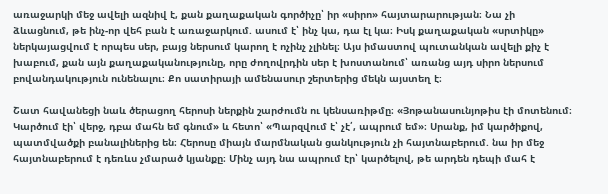առաջարկի մեջ ավելի ազնիվ է, քան քաղաքական գործիչը՝ իր «սիրո» հայտարարության։ Նա չի ձևացնում, թե ինչ-որ վեհ բան է առաջարկում. ասում է՝ ինչ կա, դա էլ կա։ Իսկ քաղաքական «սրտիկը» ներկայացվում է որպես սեր, բայց ներսում կարող է ոչինչ չլինել։ Այս իմաստով պուտանկան ավելի քիչ է խաբում, քան այն քաղաքականությունը, որը ժողովրդին սեր է խոստանում՝ առանց այդ սիրո ներսում բովանդակություն ունենալու։ Քո սատիրայի ամենասուր շերտերից մեկն այստեղ է։

Շատ հավանեցի նաև ծերացող հերոսի ներքին շարժումն ու կենսառիթմը։ «Յոթանասունյոթիս էի մոտենում։ Կարծում էի՝ վերջ, դբա մահն եմ գնում» և հետո՝ «Պարզվում է՝ չէ՛, ապրում եմ»։ Սրանք, իմ կարծիքով, պատմվածքի բանալիներից են։ Հերոսը միայն մարմնական ցանկություն չի հայտնաբերում. նա իր մեջ հայտնաբերում է դեռևս չմարած կյանքը։ Մինչ այդ նա ապրում էր՝ կարծելով, թե արդեն դեպի մահ է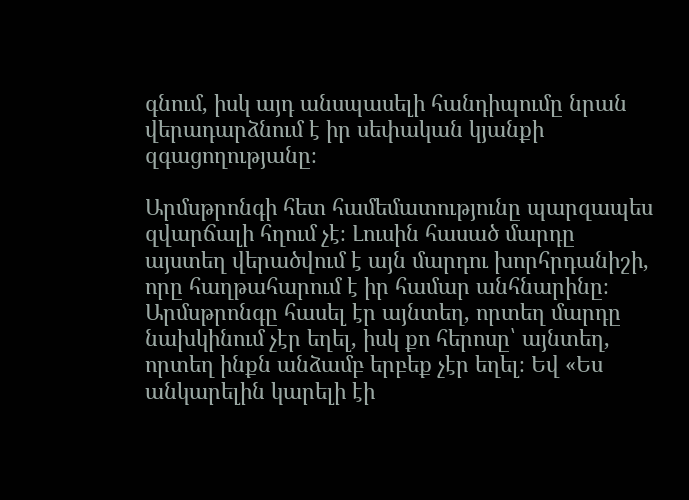գնում, իսկ այդ անսպասելի հանդիպումը նրան վերադարձնում է իր սեփական կյանքի զգացողությանը։

Արմսթրոնգի հետ համեմատությունը պարզապես զվարճալի հղում չէ։ Լուսին հասած մարդը այստեղ վերածվում է այն մարդու խորհրդանիշի, որը հաղթահարում է իր համար անհնարինը։ Արմսթրոնգը հասել էր այնտեղ, որտեղ մարդը նախկինում չէր եղել, իսկ քո հերոսը՝ այնտեղ, որտեղ ինքն անձամբ երբեք չէր եղել։ Եվ «Ես անկարելին կարելի էի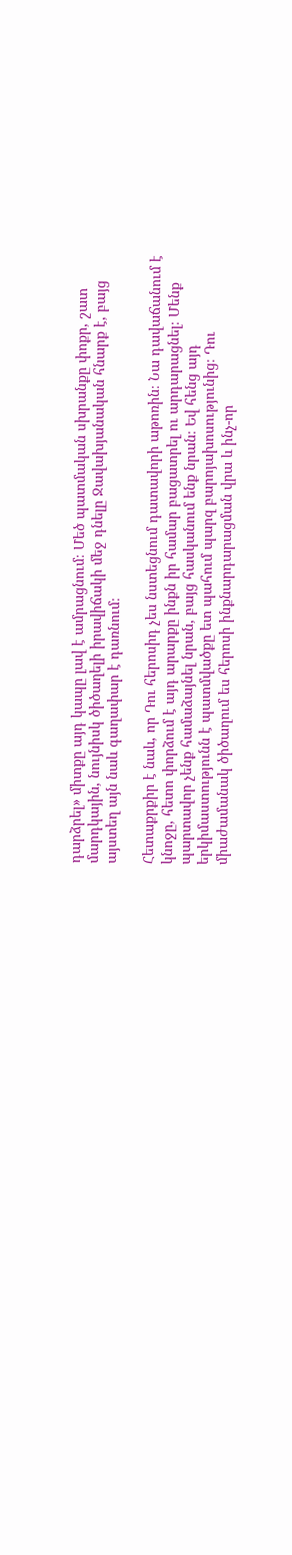դարձրել» միտքը այդ կապը լավ է ամրացնում։ Մեծ պատմական սխրանքը փոքր, շատ մարդկային, նույնիսկ ծիծաղելի իրավիճակի մեջ դնելը Ջավախյանական հնարք է, բայց այստեղ այն նաև գաղափար է դառնում։

Հետաքրքիր է նաև, որ Դու հերոսիդ չես նստեցնում դատավորի աթոռին։ Նա դավաճանում է կնոջը, հետո փորձում է այդ արարքը ինքն իր համար բացատրել ու արդարացնել։ Մենք պարտավոր չենք համաձայնել նրան, բայց հասկանում ենք նրան։ Եվ հենց այդ երկիմաստությունն է պատմվածքը ետ պահում պարզ բարոյախոսությունից։ Դու միաժամանակ ծիծաղում ես հերոսի ինքնարդարացման վրա և ինչ-որ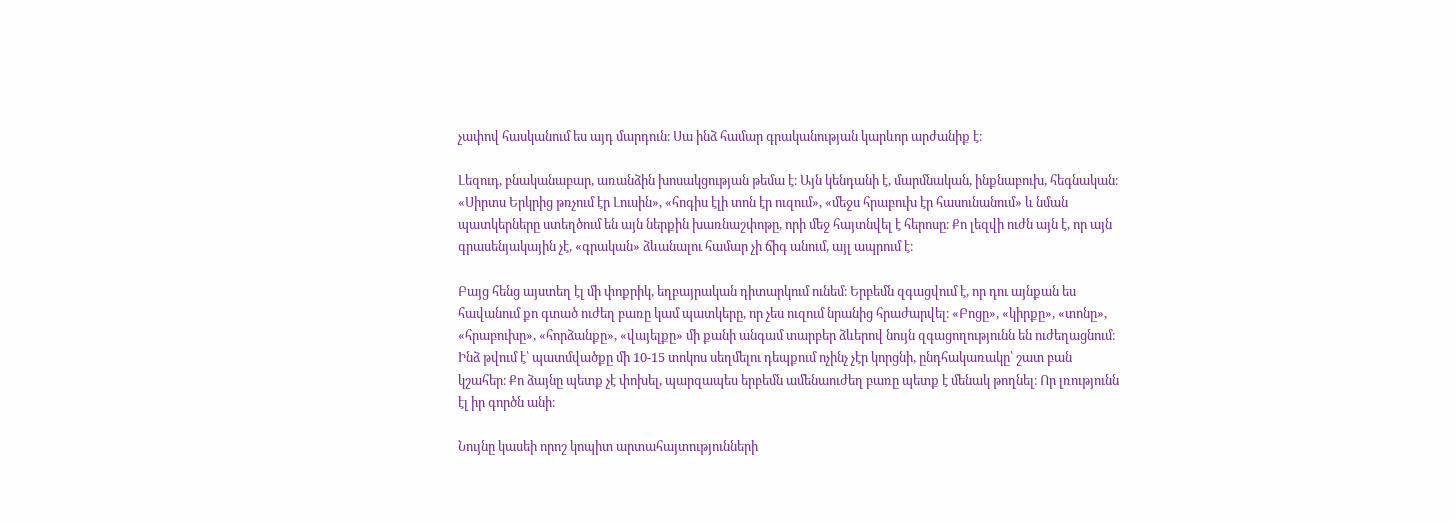չափով հասկանում ես այդ մարդուն։ Սա ինձ համար գրականության կարևոր արժանիք է։

Լեզուդ, բնականաբար, առանձին խոսակցության թեմա է։ Այն կենդանի է, մարմնական, ինքնաբուխ, հեգնական։ «Սիրտս Երկրից թռչում էր Լուսին», «հոգիս էլի տոն էր ուզում», «մեջս հրաբուխ էր հասունանում» և նման պատկերները ստեղծում են այն ներքին խառնաշփոթը, որի մեջ հայտնվել է հերոսը։ Քո լեզվի ուժն այն է, որ այն գրասենյակային չէ, «գրական» ձևանալու համար չի ճիգ անում, այլ ապրում է։

Բայց հենց այստեղ էլ մի փոքրիկ, եղբայրական դիտարկում ունեմ։ Երբեմն զգացվում է, որ դու այնքան ես հավանում քո գտած ուժեղ բառը կամ պատկերը, որ չես ուզում նրանից հրաժարվել։ «Բոցը», «կիրքը», «տոնը», «հրաբուխը», «հորձանքը», «վայելքը» մի քանի անգամ տարբեր ձևերով նույն զգացողությունն են ուժեղացնում։ Ինձ թվում է՝ պատմվածքը մի 10-15 տոկոս սեղմելու դեպքում ոչինչ չէր կորցնի, ընդհակառակը՝ շատ բան կշահեր։ Քո ձայնը պետք չէ փոխել, պարզապես երբեմն ամենաուժեղ բառը պետք է մենակ թողնել։ Որ լռությունն էլ իր գործն անի։

Նույնը կասեի որոշ կոպիտ արտահայտությունների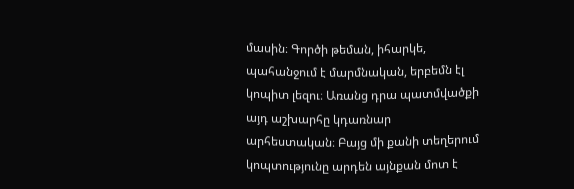մասին։ Գործի թեման, իհարկե, պահանջում է մարմնական, երբեմն էլ կոպիտ լեզու։ Առանց դրա պատմվածքի այդ աշխարհը կդառնար արհեստական։ Բայց մի քանի տեղերում կոպտությունը արդեն այնքան մոտ է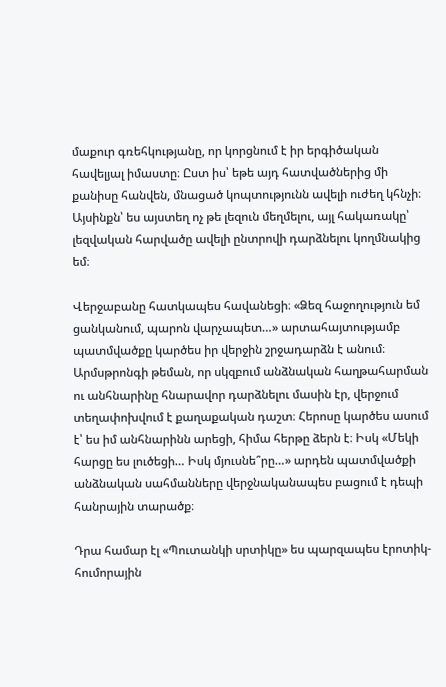մաքուր գռեհկությանը, որ կորցնում է իր երգիծական հավելյալ իմաստը։ Ըստ իս՝ եթե այդ հատվածներից մի քանիսը հանվեն, մնացած կոպտությունն ավելի ուժեղ կհնչի։ Այսինքն՝ ես այստեղ ոչ թե լեզուն մեղմելու, այլ հակառակը՝ լեզվական հարվածը ավելի ընտրովի դարձնելու կողմնակից եմ։

Վերջաբանը հատկապես հավանեցի։ «Ձեզ հաջողություն եմ ցանկանում, պարոն վարչապետ…» արտահայտությամբ պատմվածքը կարծես իր վերջին շրջադարձն է անում։ Արմսթրոնգի թեման, որ սկզբում անձնական հաղթահարման ու անհնարինը հնարավոր դարձնելու մասին էր, վերջում տեղափոխվում է քաղաքական դաշտ։ Հերոսը կարծես ասում է՝ ես իմ անհնարինն արեցի, հիմա հերթը ձերն է։ Իսկ «Մեկի հարցը ես լուծեցի… Իսկ մյուսնե՞րը…» արդեն պատմվածքի անձնական սահմանները վերջնականապես բացում է դեպի հանրային տարածք։

Դրա համար էլ «Պուտանկի սրտիկը» ես պարզապես էրոտիկ-հումորային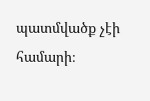պատմվածք չէի համարի։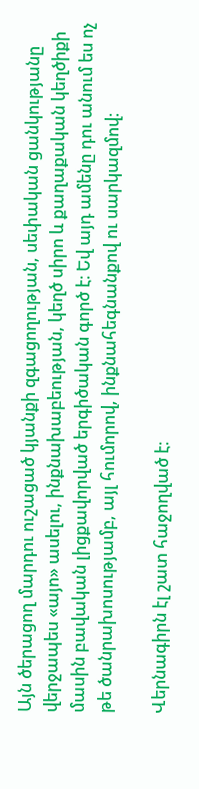Այն ծերացող մարդու ուշացած կյանքի զգացողության, սեփական ցանկությանը վերջապես «այո» ասելու, ինքնախաբեության, կեղծ սիրո և քաղաքական կեղծիքի մասին բավական լիցքավորված երգիծական գործ է։ Եվ այդ ամենը դու անում ես ոչ թե ծանրախոսությամբ, այլ հումորով, ինքնահեգնանքով ու սարկազմով։

Վերնագիրն էլ շատ հաջողված է։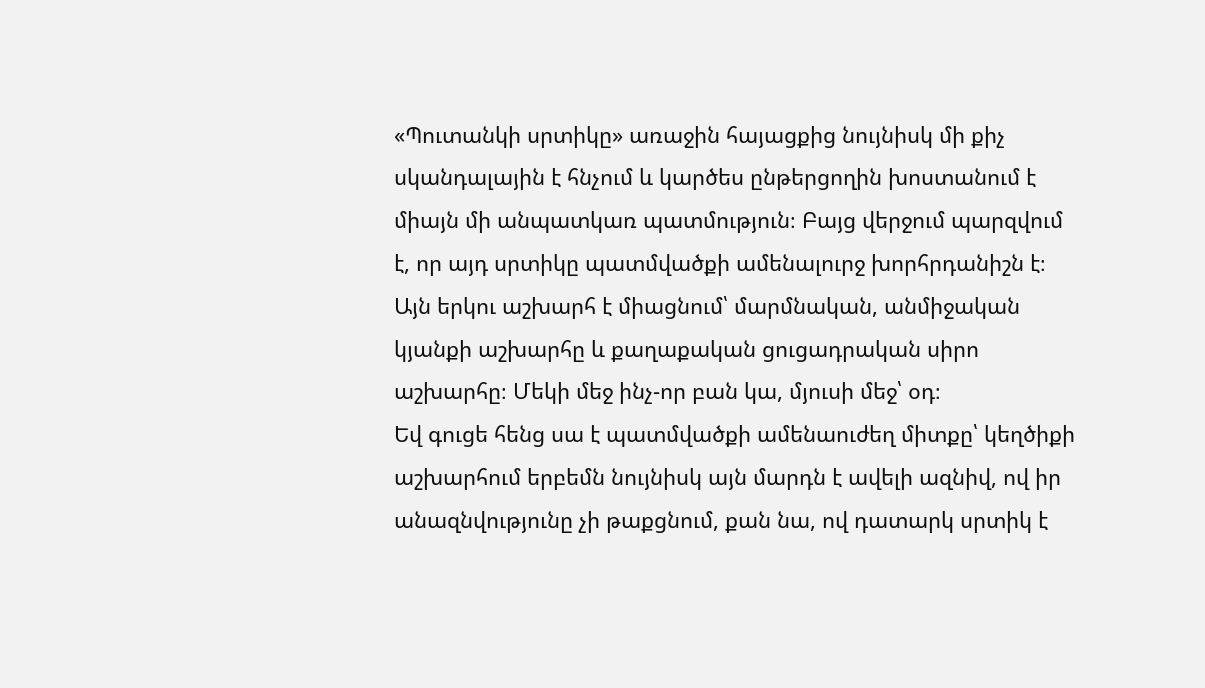«Պուտանկի սրտիկը» առաջին հայացքից նույնիսկ մի քիչ սկանդալային է հնչում և կարծես ընթերցողին խոստանում է միայն մի անպատկառ պատմություն։ Բայց վերջում պարզվում է, որ այդ սրտիկը պատմվածքի ամենալուրջ խորհրդանիշն է։ Այն երկու աշխարհ է միացնում՝ մարմնական, անմիջական կյանքի աշխարհը և քաղաքական ցուցադրական սիրո աշխարհը։ Մեկի մեջ ինչ-որ բան կա, մյուսի մեջ՝ օդ։
Եվ գուցե հենց սա է պատմվածքի ամենաուժեղ միտքը՝ կեղծիքի աշխարհում երբեմն նույնիսկ այն մարդն է ավելի ազնիվ, ով իր անազնվությունը չի թաքցնում, քան նա, ով դատարկ սրտիկ է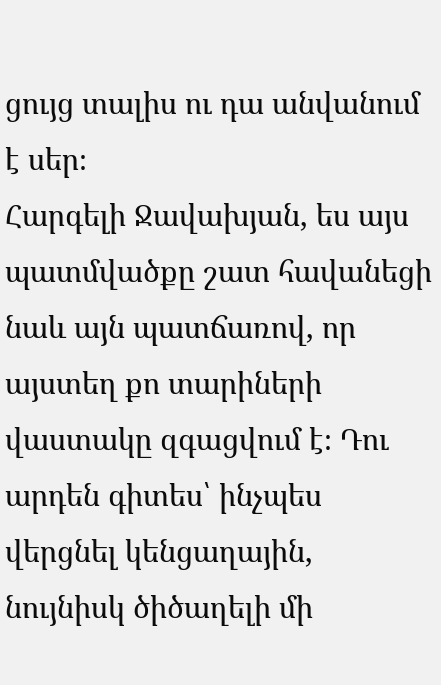ցույց տալիս ու դա անվանում է սեր։
Հարգելի Ջավախյան, ես այս պատմվածքը շատ հավանեցի նաև այն պատճառով, որ այստեղ քո տարիների վաստակը զգացվում է։ Դու արդեն գիտես՝ ինչպես վերցնել կենցաղային, նույնիսկ ծիծաղելի մի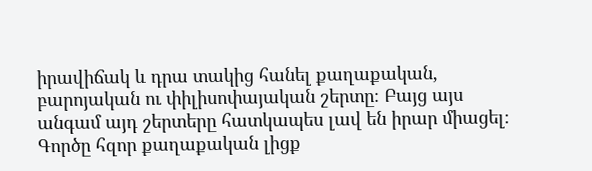իրավիճակ և դրա տակից հանել քաղաքական, բարոյական ու փիլիսոփայական շերտը։ Բայց այս անգամ այդ շերտերը հատկապես լավ են իրար միացել։ Գործը հզոր քաղաքական լիցք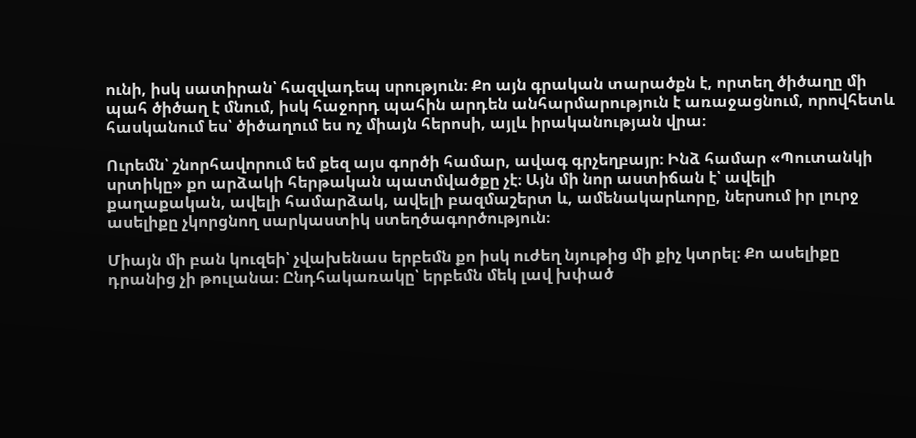ունի, իսկ սատիրան՝ հազվադեպ սրություն։ Քո այն գրական տարածքն է, որտեղ ծիծաղը մի պահ ծիծաղ է մնում, իսկ հաջորդ պահին արդեն անհարմարություն է առաջացնում, որովհետև հասկանում ես՝ ծիծաղում ես ոչ միայն հերոսի, այլև իրականության վրա։

Ուրեմն՝ շնորհավորում եմ քեզ այս գործի համար, ավագ գրչեղբայր։ Ինձ համար «Պուտանկի սրտիկը» քո արձակի հերթական պատմվածքը չէ։ Այն մի նոր աստիճան է՝ ավելի քաղաքական, ավելի համարձակ, ավելի բազմաշերտ և, ամենակարևորը, ներսում իր լուրջ ասելիքը չկորցնող սարկաստիկ ստեղծագործություն։

Միայն մի բան կուզեի՝ չվախենաս երբեմն քո իսկ ուժեղ նյութից մի քիչ կտրել։ Քո ասելիքը դրանից չի թուլանա։ Ընդհակառակը՝ երբեմն մեկ լավ խփած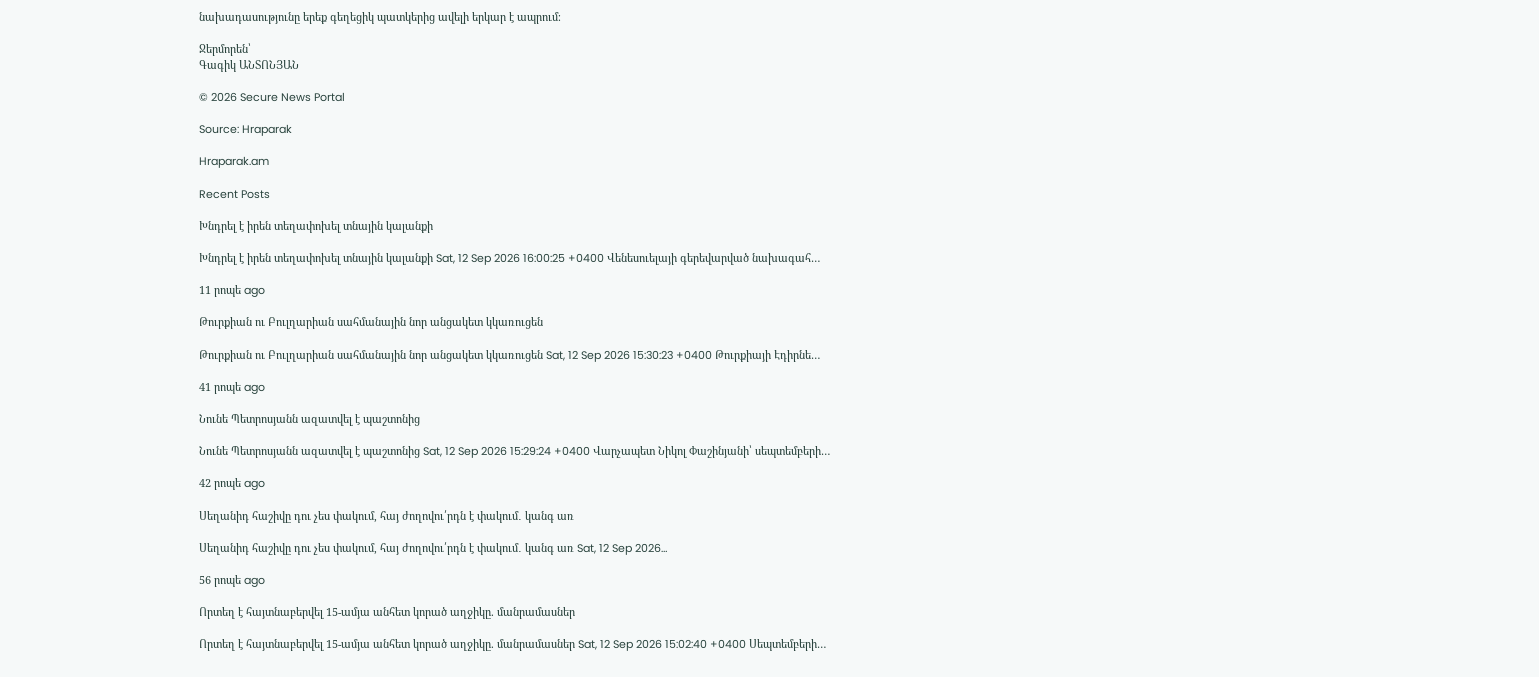նախադասությունը երեք գեղեցիկ պատկերից ավելի երկար է ապրում։

Ջերմորեն՝
Գագիկ ԱՆՏՈՆՅԱՆ

© 2026 Secure News Portal

Source: Hraparak

Hraparak.am

Recent Posts

Խնդրել է իրեն տեղափոխել տնային կալանքի

Խնդրել է իրեն տեղափոխել տնային կալանքի Sat, 12 Sep 2026 16:00:25 +0400 Վենեսուելայի գերեվարված նախագահ…

11 րոպե ago

Թուրքիան ու Բուլղարիան սահմանային նոր անցակետ կկառուցեն

Թուրքիան ու Բուլղարիան սահմանային նոր անցակետ կկառուցեն Sat, 12 Sep 2026 15:30:23 +0400 Թուրքիայի Էդիրնե…

41 րոպե ago

Նունե Պետրոսյանն ազատվել է պաշտոնից

Նունե Պետրոսյանն ազատվել է պաշտոնից Sat, 12 Sep 2026 15:29:24 +0400 Վարչապետ Նիկոլ Փաշինյանի՝ սեպտեմբերի…

42 րոպե ago

Սեղանիդ հաշիվը դու չես փակում, հայ ժողովու՛րդն է փակում․ կանգ առ

Սեղանիդ հաշիվը դու չես փակում, հայ ժողովու՛րդն է փակում․ կանգ առ Sat, 12 Sep 2026…

56 րոպե ago

Որտեղ է հայտնաբերվել 15-ամյա անհետ կորած աղջիկը. մանրամասներ

Որտեղ է հայտնաբերվել 15-ամյա անհետ կորած աղջիկը. մանրամասներ Sat, 12 Sep 2026 15:02:40 +0400 Սեպտեմբերի…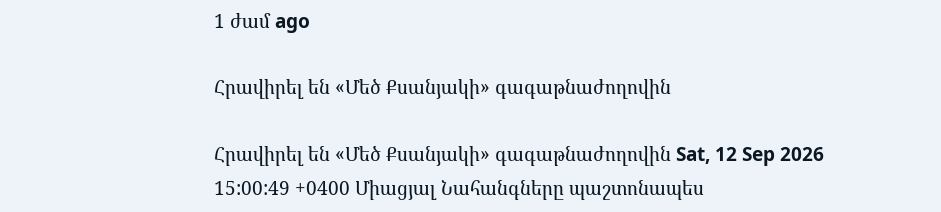1 ժամ ago

Հրավիրել են «Մեծ Քսանյակի» գագաթնաժողովին

Հրավիրել են «Մեծ Քսանյակի» գագաթնաժողովին Sat, 12 Sep 2026 15:00:49 +0400 Միացյալ Նահանգները պաշտոնապես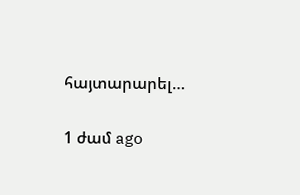հայտարարել…

1 ժամ ago